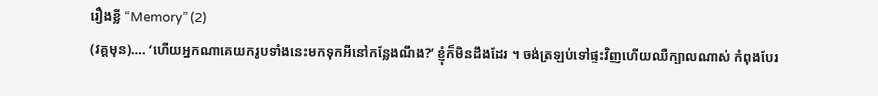រឿងខ្លី “Memory” (2)
(វគ្គមុន)…. ‘ហើយអ្នកណាគេយករូបទាំងនេះមកទុកអីនៅកន្លែងណឹង?’ ខ្ញុំក៏មិនដឹងដែរ ។ ចង់ត្រឡប់ទៅផ្ទះវិញហើយឈឺក្បាលណាស់ កំពុងបែរ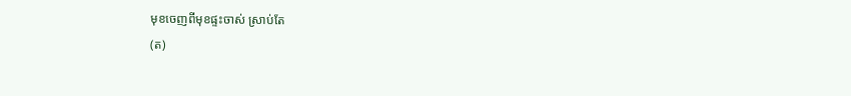មុខចេញពីមុខផ្ទះចាស់ ស្រាប់តែ
(ត)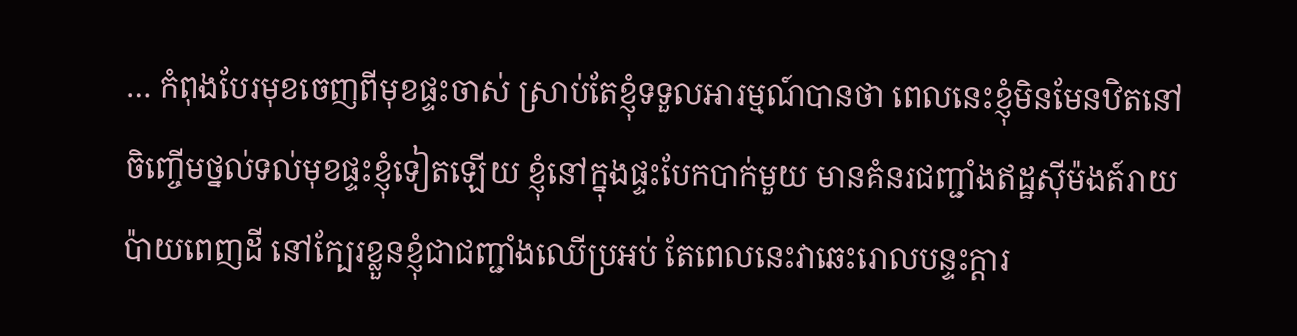… កំពុងបែរមុខចេញពីមុខផ្ទះចាស់ ស្រាប់តែខ្ញុំទទួលអារម្មណ៍បានថា ពេលនេះខ្ញុំមិនមែនឋិតនៅចិញ្ចើមថ្នល់ទល់មុខផ្ទះខ្ញុំទៀតឡើយ ខ្ញុំនៅក្នុងផ្ទះបែកបាក់មួយ មានគំនរជញ្ជាំងឥដ្ឋស៊ីម៉ងត៍រាយប៉ាយពេញដី នៅក្បែរខ្លួនខ្ញុំជាជញ្ជាំងឈើប្រអប់ តែពេលនេះវាឆេះរោលបន្ទះក្តារ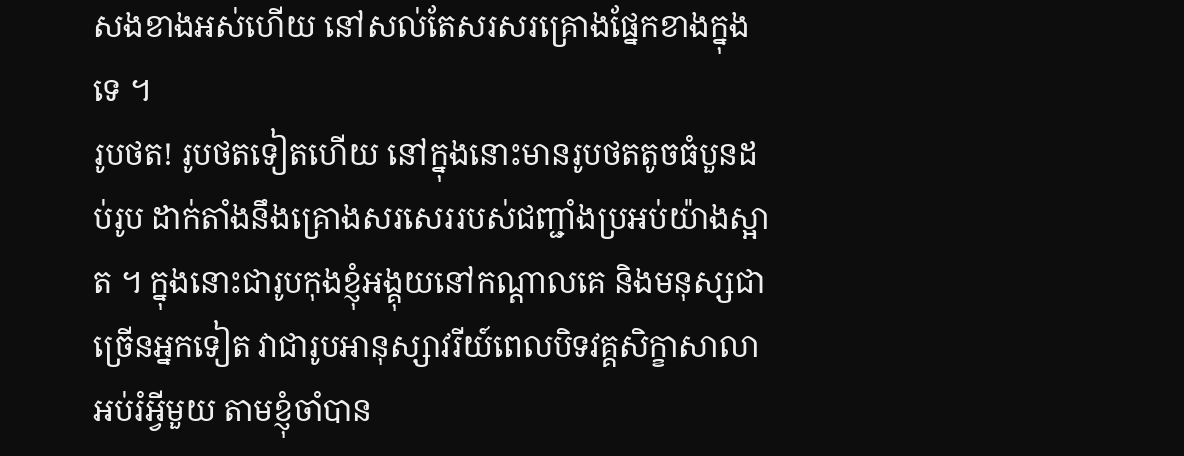សងខាងអស់ហើយ នៅសល់តែសរសរគ្រោងផ្នែកខាងក្នុងទេ ។
រូបថត! រូបថតទៀតហើយ នៅក្នុងនោះមានរូបថតតូចធំបួនដប់រូប ដាក់តាំងនឹងគ្រោងសរសេររបស់ជញ្ជាំងប្រអប់យ៉ាងស្អាត ។ ក្នុងនោះជារូបកុងខ្ញុំអង្គុយនៅកណ្តាលគេ និងមនុស្សជាច្រើនអ្នកទៀត វាជារូបអានុស្សាវរីយ៍ពេលបិទវគ្គសិក្ខាសាលាអប់រំអ្វីមួយ តាមខ្ញុំចាំបាន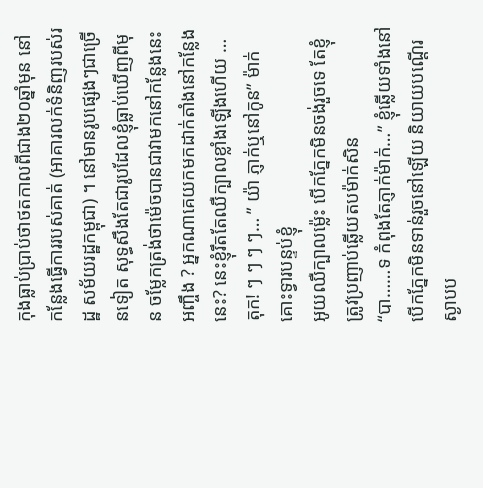កុងធ្លាប់ប្រាប់ថាថតកាលពីជាង២០ឆ្នាំមុន នៅកន្លែងធ្វើការរបស់គាត់ (អាគារលក់ទំនិញរបស់រដ្ឋ សម័យរដ្ឋកម្ពុជា) ។ នៅមានរូបផ្សេងៗជាច្រើនទៀត សុទ្ធសឹងតែជារូបដែលខ្ញុំធ្លាប់ឃើញពីមុន ចម្លែកត្រង់ថាម៉េចបានជាវាមកនៅកន្លែងនេះអញ្ចឹង ? អ្នកណាគេយកមកដាក់តាំងនៅកន្លែងនេះ? នេះខ្ញុំរឹតតែឈឺក្បាលខ្លាំងឡើងហើយ …
តុក! ៗ ៗ ៗ ៗ… ” យ៉ា ភ្ញាក់ឬនៅកូន” ម៉ាក់គោះទ្វារបន្ទប់ខ្ញុំ
អូយឈឺក្បាលម៉្លេះ បើកភ្នែកមិនចង់រួចទេ តែខ្ញុំត្រូវប្រញាប់ឆ្លើយតបម៉ាក់សិន
“បា……ទ កំពុងតែភ្ញាក់ម៉ាក់…” ខ្ញុំឆ្លើយទាំងនៅបើកភ្នែកមិនទាន់រួចនៅឡើយ និយាយបណ្តើរស្ងាបប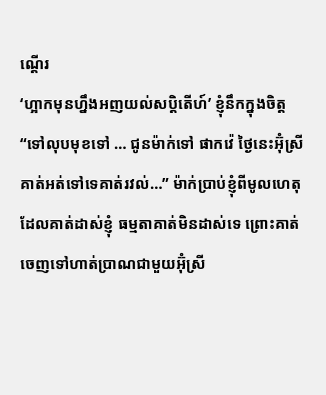ណ្តើរ
‘ហ្អាកមុនហ្នឹងអញយល់សប្ដិតើហ៍’ ខ្ញុំនឹកក្នុងចិត្ត
“ទៅលុបមុខទៅ … ជូនម៉ាក់ទៅ ផាកវ៉េ ថ្ងៃនេះអ៊ុំស្រីគាត់អត់ទៅទេគាត់រវល់…” ម៉ាក់ប្រាប់ខ្ញុំពីមូលហេតុដែលគាត់ដាស់ខ្ញុំ ធម្មតាគាត់មិនដាស់ទេ ព្រោះគាត់ចេញទៅហាត់ប្រាណជាមួយអ៊ុំស្រី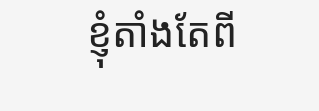ខ្ញុំតាំងតែពី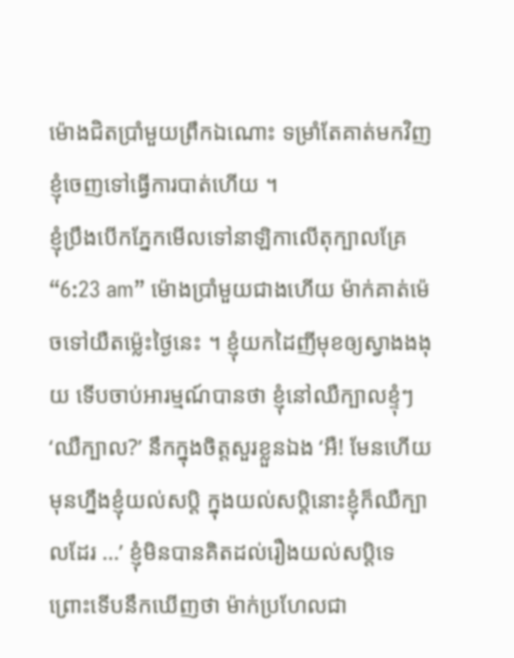ម៉ោងជិតប្រាំមួយព្រឹកឯណោះ ទម្រាំតែគាត់មកវិញខ្ញុំចេញទៅធ្វើការបាត់ហើយ ។
ខ្ញុំប្រឹងបើកភ្នែកមើលទៅនាឡិកាលើតុក្បាលគ្រែ “6:23 am” ម៉ោងប្រាំមួយជាងហើយ ម៉ាក់គាត់ម៉េចទៅយឺតម៉្លេះថ្ងៃនេះ ។ ខ្ញុំយកដៃញីមុខឲ្យស្វាងងងុយ ទើបចាប់អារម្មណ៍បានថា ខ្ញុំនៅឈឺក្បាលខ្ទុំៗ ‘ឈឺក្បាល?’ នឹកក្នុងចិត្តសួរខ្លួនឯង ‘អឺ! មែនហើយមុនហ្នឹងខ្ញុំយល់សប្តិ ក្នុងយល់សប្តិនោះខ្ញុំក៏ឈឺក្បាលដែរ …’ ខ្ញុំមិនបានគិតដល់រឿងយល់សប្តិទេ ព្រោះទើបនឹកឃើញថា ម៉ាក់ប្រហែលជា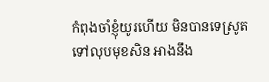កំពុងចាំខ្ញុំយូរហើយ មិនបានទេស្រូតទៅលុបមុខសិន អាងនឹង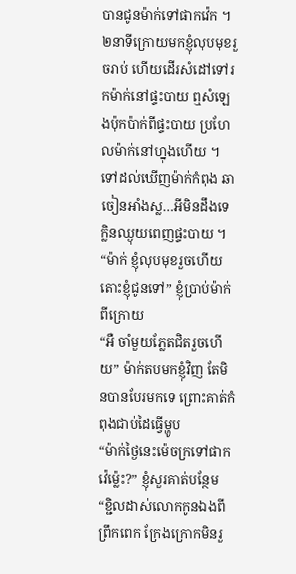បានជូនម៉ាក់ទៅផាកវ៉េក ។
២នាទីក្រោយមកខ្ញុំលុបមុខរួចរាប់ ហើយដើរសំដៅទៅរកម៉ាក់នៅផ្ទះបាយ ឮសំឡេងប៉ុកប៉ាក់ពីផ្ទះបាយ ប្រហែលម៉ាក់នៅហ្នុងហើយ ។ ទៅដល់ឃើញម៉ាក់កំពុង ឆាចៀនអាំងស្ល…អីមិនដឹងទេ ក្លិនឈ្ងុយពេញផ្ទះបាយ ។
“ម៉ាក់ ខ្ញុំលុបមុខរួចហើយ តោះខ្ញុំជូនទៅ” ខ្ញុំប្រាប់ម៉ាក់ពីក្រោយ
“អឺ ចាំមួយភ្លែតជិតរួចហើយ” ម៉ាក់តបមកខ្ញុំវិញ តែមិនបានបែរមកទេ ព្រោះគាត់កំពុងជាប់ដៃធ្វើម្ហូប
“ម៉ាក់ថ្ងៃនេះម៉េចក្រទៅផាកវ៉េម៉្លេះ?” ខ្ញុំសួរគាត់បន្ថែម
“ខ្ជិលដាស់លោកកូនឯងពីព្រឹកពេក ក្រែងក្រោកមិនរួ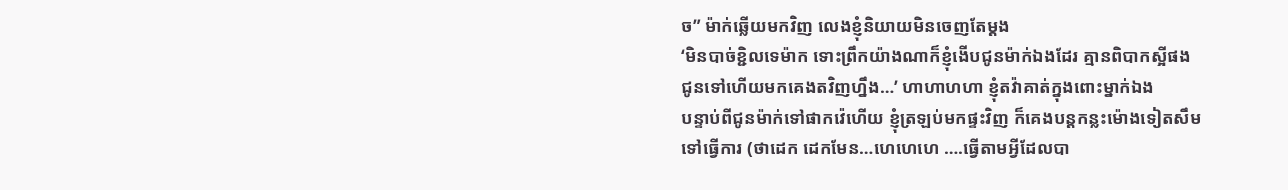ច” ម៉ាក់ឆ្លើយមកវិញ លេងខ្ញុំនិយាយមិនចេញតែម្ដង
‘មិនបាច់ខ្ជិលទេម៉ាក ទោះព្រឹកយ៉ាងណាក៏ខ្ញុំងើបជូនម៉ាក់ឯងដែរ គ្មានពិបាកស្អីផង ជូនទៅហើយមកគេងតវិញហ្នឹង…’ ហាហាហហា ខ្ញុំតវ៉ាគាត់ក្នុងពោះម្នាក់ឯង
បន្ទាប់ពីជូនម៉ាក់ទៅផាកវ៉េហើយ ខ្ញុំត្រឡប់មកផ្ទះវិញ ក៏គេងបន្ដកន្លះម៉ោងទៀតសឹមទៅធ្វើការ (ថាដេក ដេកមែន…ហេហេហេ ….ធ្វើតាមអ្វីដែលបា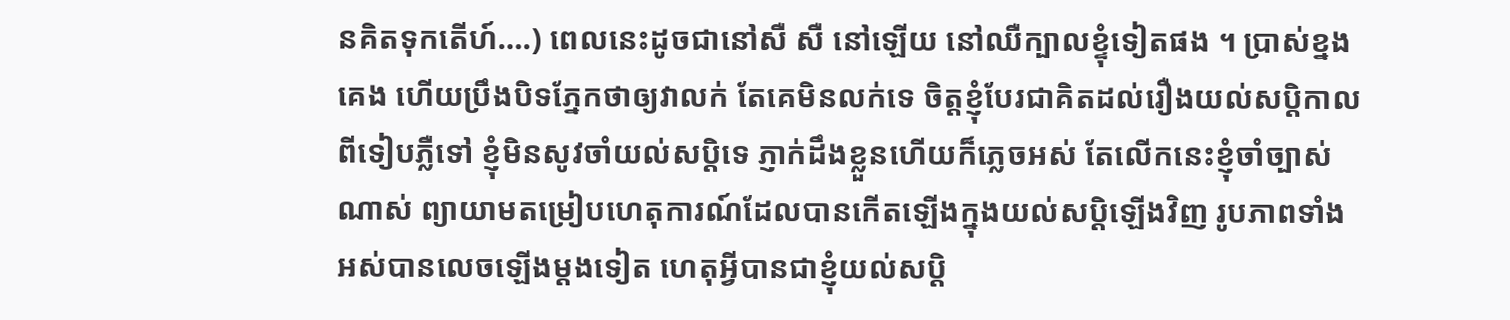នគិតទុកតើហ៍….) ពេលនេះដូចជានៅសឺ សឺ នៅឡើយ នៅឈឺក្បាលខ្ទុំទៀតផង ។ ប្រាស់ខ្នងគេង ហើយប្រឹងបិទភ្នែកថាឲ្យវាលក់ តែគេមិនលក់ទេ ចិត្តខ្ញុំបែរជាគិតដល់រឿងយល់សប្តិកាលពីទៀបភ្លឺទៅ ខ្ញុំមិនសូវចាំយល់សប្តិទេ ភ្ញាក់ដឹងខ្លួនហើយក៏ភ្លេចអស់ តែលើកនេះខ្ញុំចាំច្បាស់ណាស់ ព្យាយាមតម្រៀបហេតុការណ៍ដែលបានកើតឡើងក្នុងយល់សប្ដិឡើងវិញ រូបភាពទាំងអស់បានលេចឡើងម្ដងទៀត ហេតុអ្វីបានជាខ្ញុំយល់សប្ដិ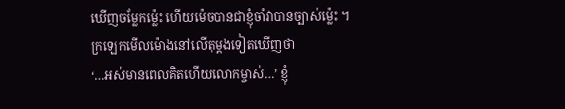ឃើញចម្លែកម៉្លេះ ហើយម៉េចបានជាខ្ញុំចាំវាបានច្បាស់ម៉្លេះ ។
ក្រឡេកមើលម៉ោងនៅលើតុម្ដងទៀតឃើញថា
‘…អស់មានពេលគិតហើយលោកម្ចាស់…’ ខ្ញុំ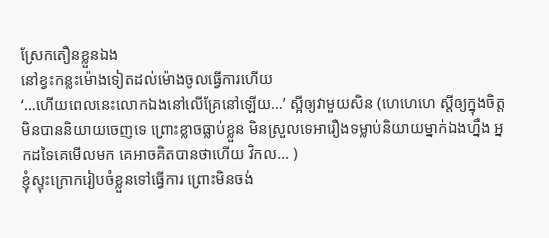ស្រែកតឿនខ្លួនឯង
នៅខ្វះកន្លះម៉ោងទៀតដល់ម៉ោងចូលធ្វើការហើយ
‘…ហើយពេលនេះលោកឯងនៅលើគ្រែនៅឡើយ…’ ស្អីឲ្យវាមួយសិន (ហេហេហេ ស្ដីឲ្យក្នុងចិត្ត មិនបាននិយាយចេញទេ ព្រោះខ្លាចធ្លាប់ខ្លួន មិនស្រួលទេអារឿងទម្លាប់និយាយម្នាក់ឯងហ្នឹង អ្នកដទៃគេមើលមក គេអាចគិតបានថាហើយ វិកល… )
ខ្ញុំស្ទុះក្រោករៀបចំខ្លួនទៅធ្វើការ ព្រោះមិនចង់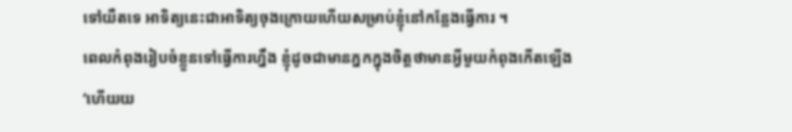ទៅយឺតទេ អាទិត្យនេះជាអាទិត្យចុងក្រោយហើយសម្រាប់ខ្ញុំនៅកន្លែងធ្វើការ ។
ពេលកំពុងរៀបចំខ្លួនទៅធ្វើការហ្នឹង ខ្ញុំដូចជាមានភ្នកក្នុងចិត្តថាមានអ្វីមួយកំពុងកើតឡើង
‘ហើយយ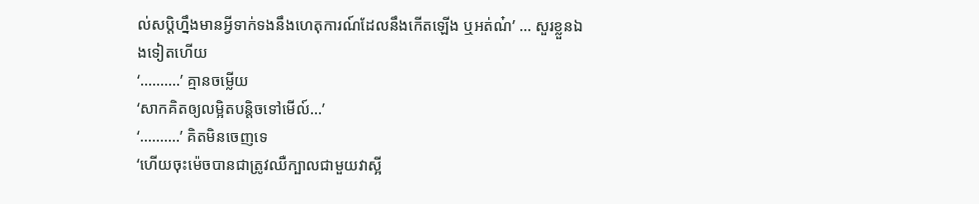ល់សប្តិហ្នឹងមានអ្វីទាក់ទងនឹងហេតុការណ៍ដែលនឹងកើតឡើង ឬអត់ណ៎’ … សួរខ្លួនឯងទៀតហើយ
‘……….’ គ្មានចម្លើយ
‘សាកគិតឲ្យលម្អិតបន្តិចទៅមើល៍…’
‘……….’ គិតមិនចេញទេ
‘ហើយចុះម៉េចបានជាត្រូវឈឺក្បាលជាមួយវាស្អី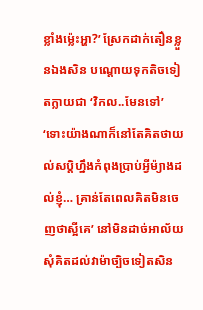ខ្លាំងម៉្លេះអ្ហា?’ ស្រែកដាក់តឿនខ្លួនឯងសិន បណ្តោយទុកតិចទៀតក្លាយជា ‘វិកល..មែនទៅ’
‘ទោះយ៉ាងណាក៏នៅតែគិតថាយល់សប្ដិហ្នឹងកំពុងប្រាប់អ្វីម៉្យាងដល់ខ្ញុំ… គ្រាន់តែពេលគិតមិនចេញថាស្អីគេ’ នៅមិនដាច់អាល័យសុំគិតដល់វាម៉ាច្បិចទៀតសិន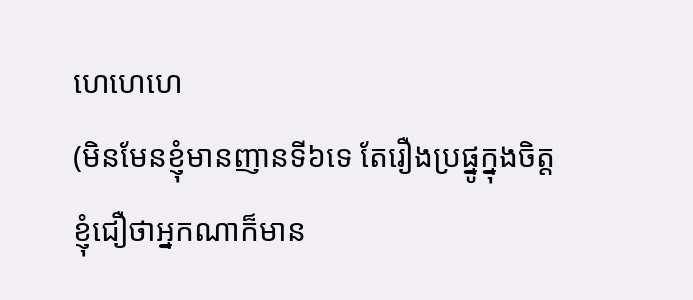ហេហេហេ
(មិនមែនខ្ញុំមានញានទី៦ទេ តែរឿងប្រផ្នូក្នុងចិត្តខ្ញុំជឿថាអ្នកណាក៏មាន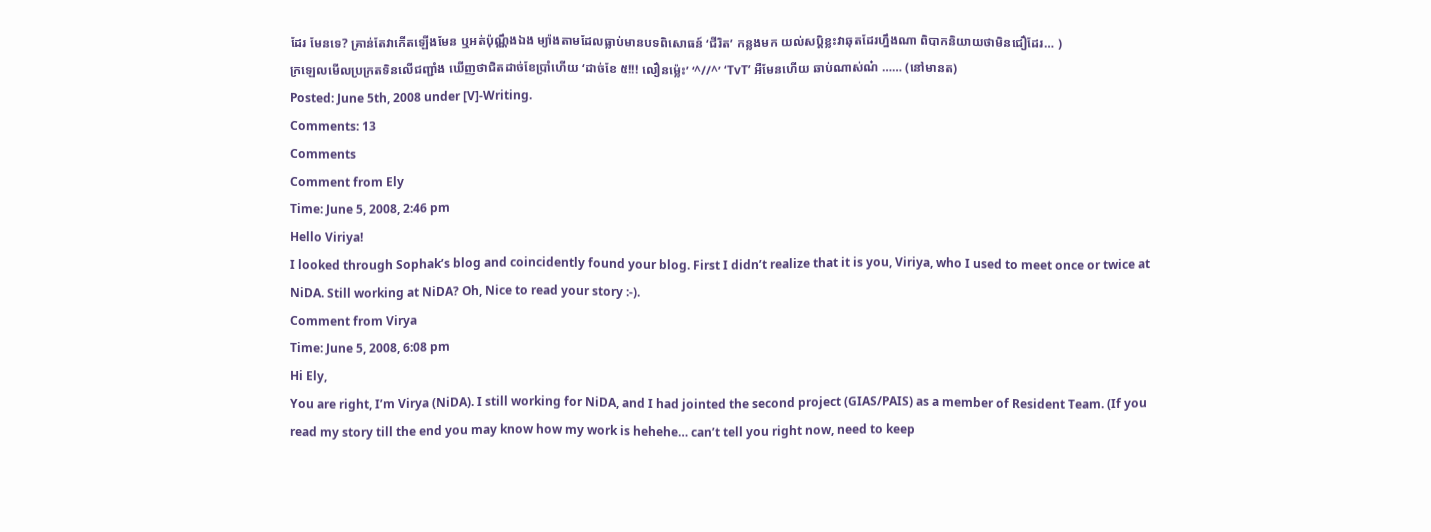ដែរ មែនទេ? គ្រាន់តែវាកើតឡើងមែន ឬអត់ប៉ុណ្ណឹងឯង ម្យ៉ាងតាមដែលធ្លាប់មានបទពិសោធន៍ ‘ជីរិត’ កន្លងមក យល់សប្តិខ្លះវាឆុតដែរហ្នឹងណា ពិបាកនិយាយថាមិនជឿដែរ… )
ក្រឡេលមើលប្រក្រតទិនលើជញ្ជាំង ឃើញថាជិតដាច់ខែប្រាំហើយ ‘ដាច់ខែ ៥!!! លឿនម៉្លេះ’ ‘^//^’ ‘TvT’ អឺមែនហើយ ឆាប់ណាស់ណ៎ …… (នៅមានត)
Posted: June 5th, 2008 under [V]-Writing.
Comments: 13
Comments
Comment from Ely
Time: June 5, 2008, 2:46 pm
Hello Viriya!
I looked through Sophak’s blog and coincidently found your blog. First I didn’t realize that it is you, Viriya, who I used to meet once or twice at NiDA. Still working at NiDA? Oh, Nice to read your story :-).
Comment from Virya
Time: June 5, 2008, 6:08 pm
Hi Ely,
You are right, I’m Virya (NiDA). I still working for NiDA, and I had jointed the second project (GIAS/PAIS) as a member of Resident Team. (If you read my story till the end you may know how my work is hehehe… can’t tell you right now, need to keep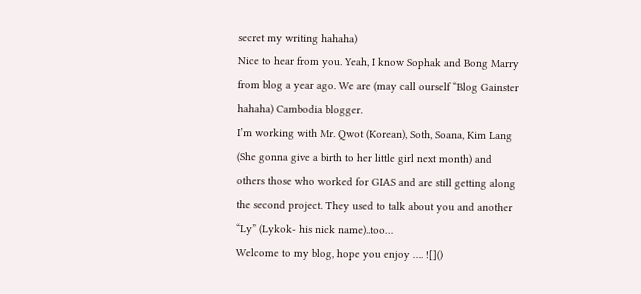secret my writing hahaha)
Nice to hear from you. Yeah, I know Sophak and Bong Marry from blog a year ago. We are (may call ourself “Blog Gainster hahaha) Cambodia blogger.
I’m working with Mr. Qwot (Korean), Soth, Soana, Kim Lang (She gonna give a birth to her little girl next month) and others those who worked for GIAS and are still getting along the second project. They used to talk about you and another “Ly” (Lykok- his nick name)..too…
Welcome to my blog, hope you enjoy …. ![]()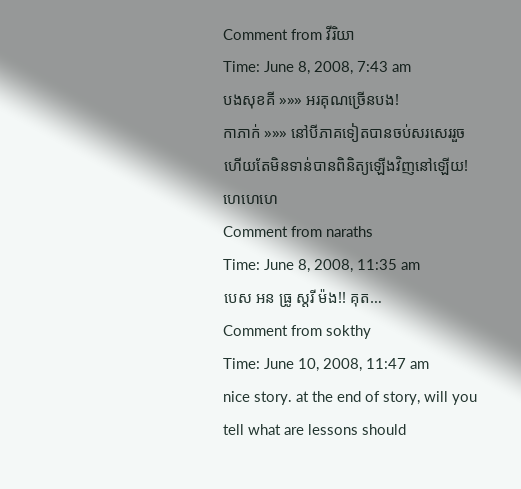Comment from វីរិយា
Time: June 8, 2008, 7:43 am
បងសុខគី »»» អរគុណច្រើនបង!
កាភាក់ »»» នៅបីភាគទៀតបានចប់សរសេររួចហើយតែមិនទាន់បានពិនិត្យឡើងវិញនៅឡើយ! ហេហេហេ
Comment from naraths
Time: June 8, 2008, 11:35 am
បេស អន ធ្រូ ស្ដរី ម៉ង!! គុត…
Comment from sokthy
Time: June 10, 2008, 11:47 am
nice story. at the end of story, will you tell what are lessons should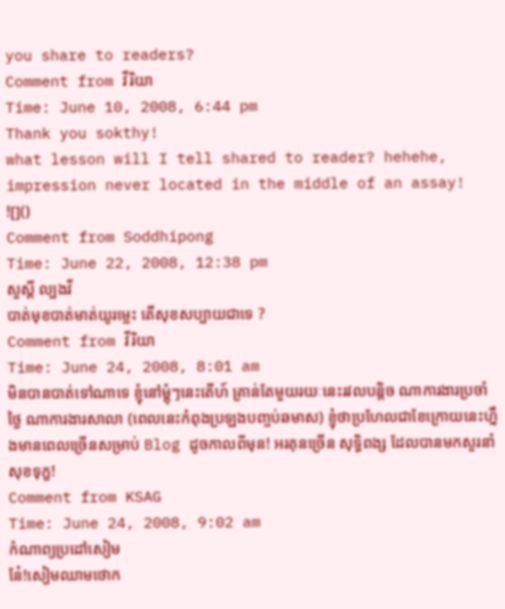you share to readers?
Comment from វីរិយា
Time: June 10, 2008, 6:44 pm
Thank you sokthy!
what lesson will I tell shared to reader? hehehe, impression never located in the middle of an assay! ![]()
Comment from Soddhipong
Time: June 22, 2008, 12:38 pm
សួស្តី ល្បងវី
បាត់មុខបាត់មាត់យូរម្លេះ តើសុខសប្បាយជាទេ ?
Comment from វីរិយា
Time: June 24, 2008, 8:01 am
មិនបានបាត់ទៅណាទេ ខ្ញុំនៅម្ដុំៗនេះតើហ៍ គ្រាន់តែមួយរយៈនេះរវលបន្តិច ណាការងារប្រចាំថ្ងៃ ណាការងារសាលា (ពេលនេះកំពុងប្រឡងបញ្ចប់ឆមាស) ខ្ញុំថាប្រហែលជាខែក្រោយនេះហ្នឹងមានពេលច្រើនសម្រាប់ Blog ដូចកាលពីមុន! អរគុនច្រើន សុទ្ធិពង្ស ដែលបានមកសួរនាំសុខទុក្ខ!
Comment from KSAG
Time: June 24, 2008, 9:02 am
កំណាព្យប្រដៅសៀម
នែ៎!សៀមឈាមថោក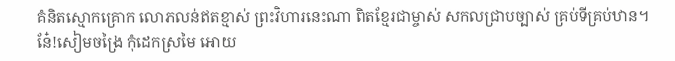គំនិតស្មោកគ្រោក លោភលន់ឥតខ្មាស់ ព្រះវិហារនេះណា ពិតខ្មែរជាម្ចាស់ សកលជ្រាបច្បាស់ គ្រប់ទីគ្រប់ឋាន។
នែ៎!សៀមចង្រៃ កុំដេកស្រមៃ អោយ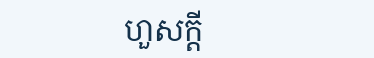ហួសក្តី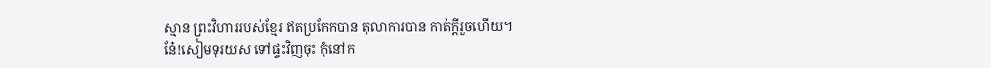ស្មាន ព្រះវិហាររបស់ខ្មែរ ឥតប្រកែកបាន តុលាការបាន កាត់ក្ដីរួចហើយ។
នែ៎!សៀមទុរយស ទៅផ្ទះវិញចុះ កុំនៅក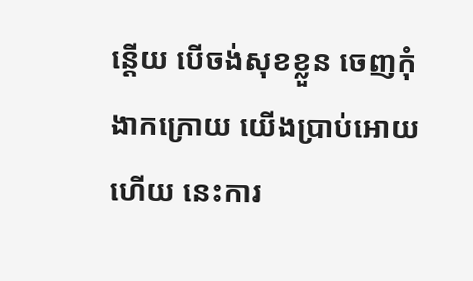ន្តើយ បើចង់សុខខ្លួន ចេញកុំងាកក្រោយ យើងប្រាប់អោយហើយ នេះការ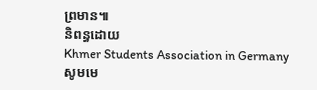ព្រមាន៕
និពន្ធដោយ
Khmer Students Association in Germany
សូមមេ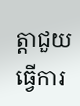ត្តាជួយធ្វើការ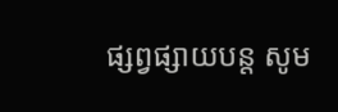ផ្សព្វផ្សាយបន្ត សូម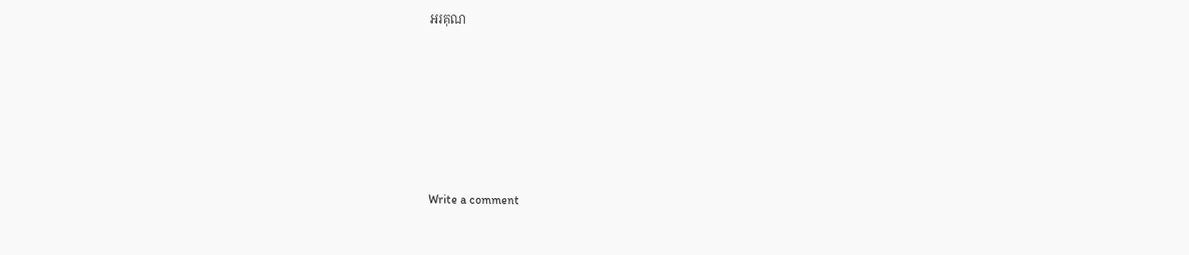អរគុណ






Write a comment